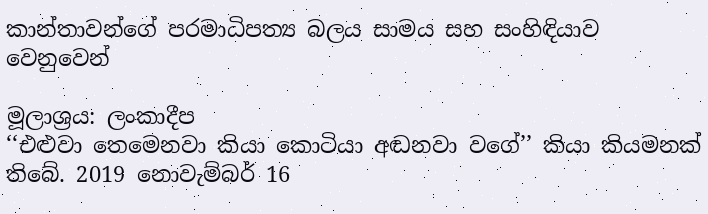කාන්තාවන්ගේ පරමාධිපත්‍ය බලය සාමය සහ සංහිඳියාව වෙනුවෙන්

මූලාශ්‍රය: ලංකාදීප
‘‘එළුවා තෙමෙනවා කියා කොටියා අඬනවා වගේ’’ කියා කියමනක් තිබේ. 2019 නොවැම්බර් 16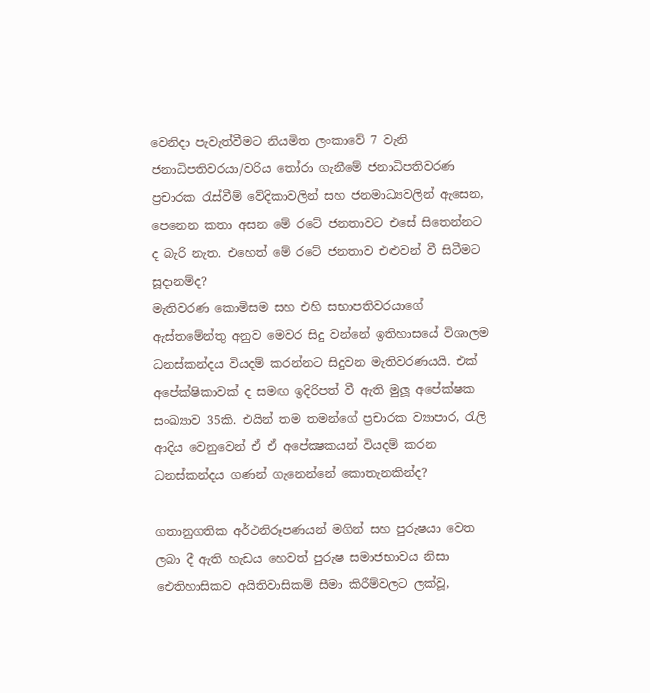වෙනිදා පැවැත්වීමට නියමිත ලංකාවේ 7 වැනි ජනාධිපතිවරයා/වරිය තෝරා ගැනීමේ ජනාධිපතිවරණ ප්‍රචාරක රැස්වීම් වේදිකාවලින් සහ ජනමාධ්‍යවලින් ඇසෙන, පෙනෙන කතා අසන මේ රටේ ජනතාවට එසේ සිතෙන්නට ද බැරි නැත. එහෙත් මේ රටේ ජනතාව එළුවන් වී සිටීමට සූදානම්ද?
මැතිවරණ කොමිසම සහ එහි සභාපතිවරයාගේ ඇස්තමේන්තු අනුව මෙවර සිදු වන්නේ ඉතිහාසයේ විශාලම ධනස්කන්දය වියදම් කරන්නට සිදුවන මැතිවරණයයි. එක් අපේක්ෂිකාවක් ද සමඟ ඉදිරිපත් වී ඇති මුලූ අපේක්ෂක සංඛ්‍යාව 35කි. එයින් තම තමන්ගේ ප්‍රචාරක ව්‍යාපාර, රැලි ආදිය වෙනුවෙන් ඒ ඒ අපේක්‍ෂකයන් වියදම් කරන ධනස්කන්දය ගණන් ගැනෙන්නේ කොතැනකින්ද?

ගතානුගතික අර්ථනිරූපණයන් මගින් සහ පුරුෂයා වෙත ලබා දී ඇති හැඩය හෙවත් පුරුෂ සමාජභාවය නිසා ඓතිහාසිකව අයිතිවාසිකම් සීමා කිරීම්වලට ලක්වූ,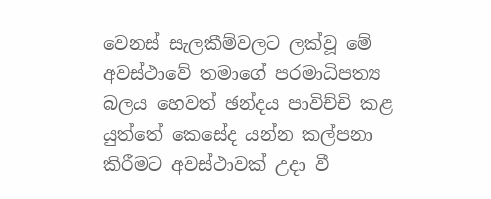වෙනස් සැලකීම්වලට ලක්වූ මේ අවස්ථාවේ තමාගේ පරමාධිපත්‍ය බලය හෙවත් ඡන්දය පාවිච්චි කළ යුත්තේ කෙසේද යන්න කල්පනා කිරීමට අවස්ථාවක් උදා වී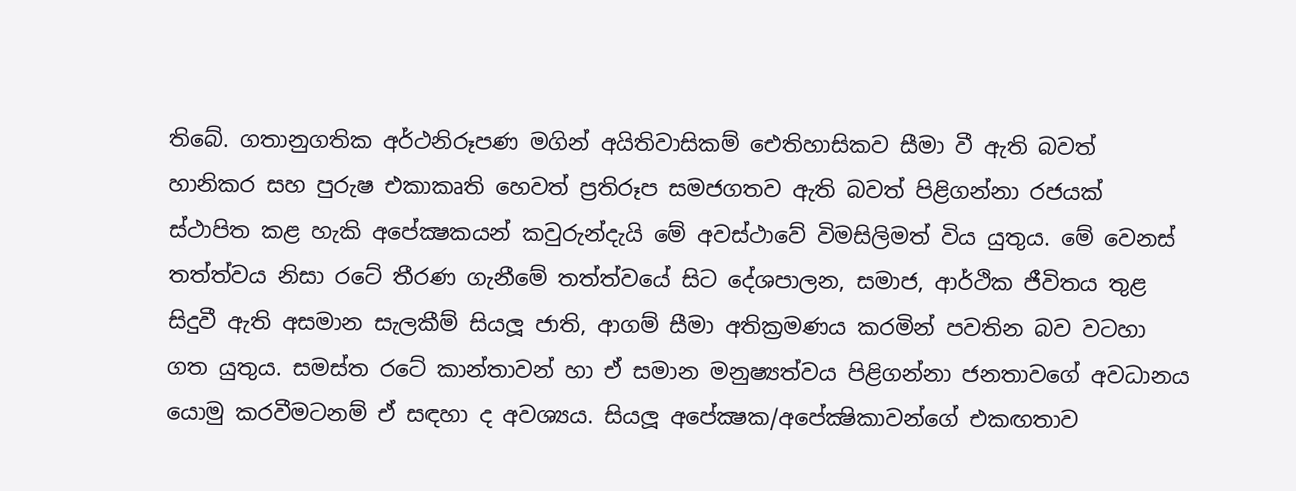තිබේ. ගතානුගතික අර්ථනිරූපණ මගින් අයිතිවාසිකම් ඓතිහාසිකව සීමා වී ඇති බවත් හානිකර සහ පුරුෂ එකාකෘති හෙවත් ප්‍රතිරූප සමජගතව ඇති බවත් පිළිගන්නා රජයක් ස්ථාපිත කළ හැකි අපේක්‍ෂකයන් කවුරුන්දැයි මේ අවස්ථාවේ විමසිලිමත් විය යුතුය. මේ වෙනස් තත්ත්වය නිසා රටේ තීරණ ගැනීමේ තත්ත්වයේ සිට දේශපාලන, සමාජ, ආර්ථික ජීවිතය තුළ සිදුවී ඇති අසමාන සැලකීම් සියලූ ජාති, ආගම් සීමා අතික්‍රමණය කරමින් පවතින බව වටහා ගත යුතුය. සමස්ත රටේ කාන්තාවන් හා ඒ සමාන මනුෂ්‍යත්වය පිළිගන්නා ජනතාවගේ අවධානය යොමු කරවීමටනම් ඒ සඳහා ද අවශ්‍යය. සියලූ අපේක්‍ෂක/අපේක්‍ෂිකාවන්ගේ එකඟතාව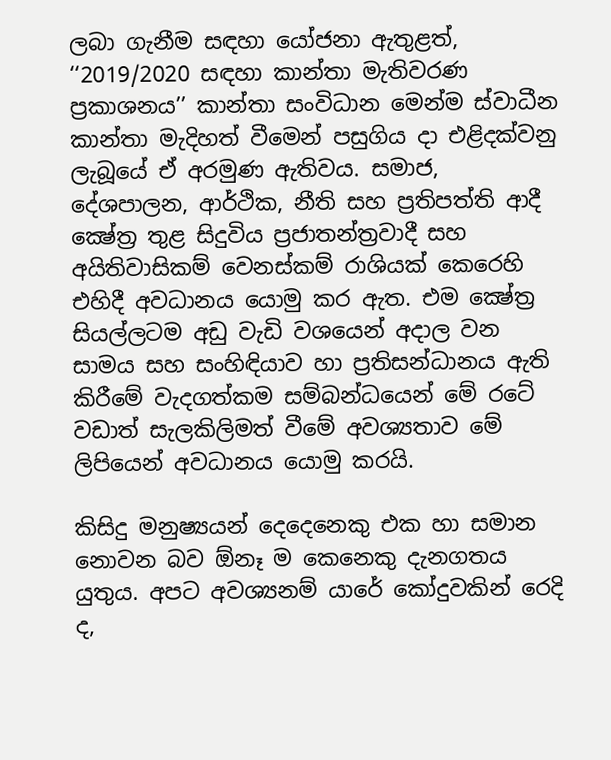ලබා ගැනීම සඳහා යෝජනා ඇතුළත්, ‘‘2019/2020 සඳහා කාන්තා මැතිවරණ ප්‍රකාශනය’’ කාන්තා සංවිධාන මෙන්ම ස්වාධීන කාන්තා මැදිහත් වීමෙන් පසුගිය දා එළිදක්වනු ලැබූයේ ඒ අරමුණ ඇතිවය. සමාජ, දේශපාලන, ආර්ථික, නීති සහ ප්‍රතිපත්ති ආදී ක්‍ෂේත්‍ර තුළ සිදුවිය ප්‍රජාතන්ත්‍රවාදී සහ අයිතිවාසිකම් වෙනස්කම් රාශියක් කෙරෙහි එහිදී අවධානය යොමු කර ඇත. එම ක්‍ෂේත්‍ර සියල්ලටම අඩු වැඩි වශයෙන් අදාල වන සාමය සහ සංහිඳියාව හා ප්‍රතිසන්ධානය ඇති කිරීමේ වැදගත්කම සම්බන්ධයෙන් මේ රටේ වඩාත් සැලකිලිමත් වීමේ අවශ්‍යතාව මේ ලිපියෙන් අවධානය යොමු කරයි.

කිසිදු මනුෂ්‍යයන් දෙදෙනෙකු එක හා සමාන නොවන බව ඕනෑ ම කෙනෙකු දැනගතය යුතුය. අපට අවශ්‍යනම් යාරේ කෝදුවකින් රෙදි ද,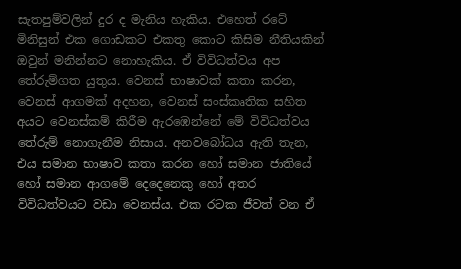සැතපුම්වලින් දුර ද මැනිය හැකිය. එහෙත් රටේ මිනිසුන් එක ගොඩකට එකතු කොට කිසිම නීතියකින් ඔවුන් මනින්නට නොහැකිය. ඒ විවිධත්වය අප තේරුම්ගත යුතුය. වෙනස් භාෂාවක් කතා කරන, වෙනස් ආගමක් අදහන, වෙනස් සංස්කෘතික සහිත අයට වෙනස්කම් කිරීම ඇරඹෙන්නේ මේ විවිධත්වය තේරුම් නොගැනීම නිසාය. අනවබෝධය ඇති තැන, එය සමාන භාෂාව කතා කරන හෝ සමාන ජාතියේ හෝ සමාන ආගමේ දෙදෙනෙකු හෝ අතර විවිධත්වයට වඩා වෙනස්ය. එක රටක ජීවත් වන ඒ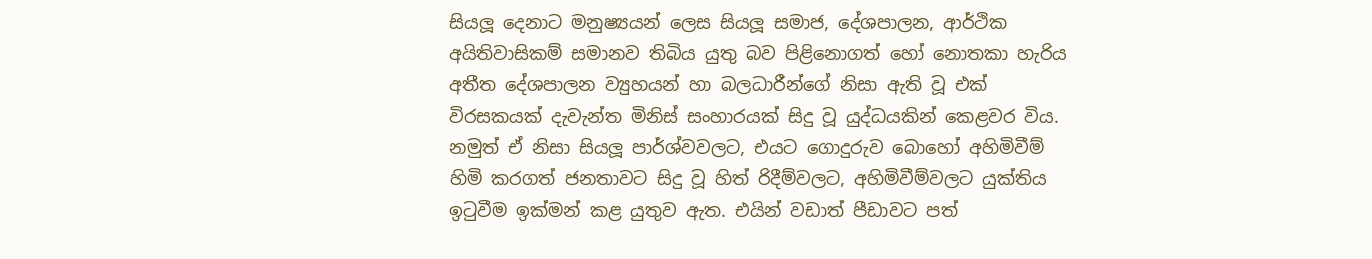සියලූ දෙනාට මනුෂ්‍යයන් ලෙස සියලූ සමාජ, දේශපාලන, ආර්ථික අයිතිවාසිකම් සමානව තිබිය යුතු බව පිළිනොගත් හෝ නොතකා හැරිය අතීත දේශපාලන ව්‍යුහයන් හා බලධාරීන්ගේ නිසා ඇති වූ එක් විරසකයක් දැවැන්ත මිනිස් සංහාරයක් සිදු වූ යුද්ධයකින් කෙළවර විය. නමුත් ඒ නිසා සියලූ පාර්ශ්වවලට, එයට ගොදුරුව බොහෝ අහිමිවීම් හිමි කරගත් ජනතාවට සිදු වූ හිත් රිදීම්වලට, අහිමිවීම්වලට යුක්තිය ඉටුවීම ඉක්මන් කළ යුතුව ඇත. එයින් වඩාත් පීඩාවට පත්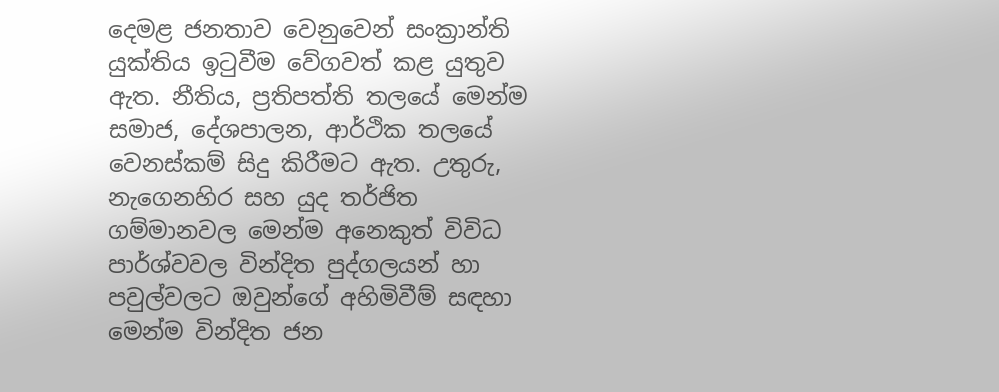දෙමළ ජනතාව වෙනුවෙන් සංක්‍රාන්ති යුක්තිය ඉටුවීම වේගවත් කළ යුතුව ඇත. නීතිය, ප්‍රතිපත්ති තලයේ මෙන්ම සමාජ, දේශපාලන, ආර්ථික තලයේ වෙනස්කම් සිදු කිරීමට ඇත. උතුරු, නැගෙනහිර සහ යුද තර්ජිත ගම්මානවල මෙන්ම අනෙකුත් විවිධ පාර්ශ්වවල වින්දිත පුද්ගලයන් හා පවුල්වලට ඔවුන්ගේ අහිමිවීම් සඳහා මෙන්ම වින්දිත ජන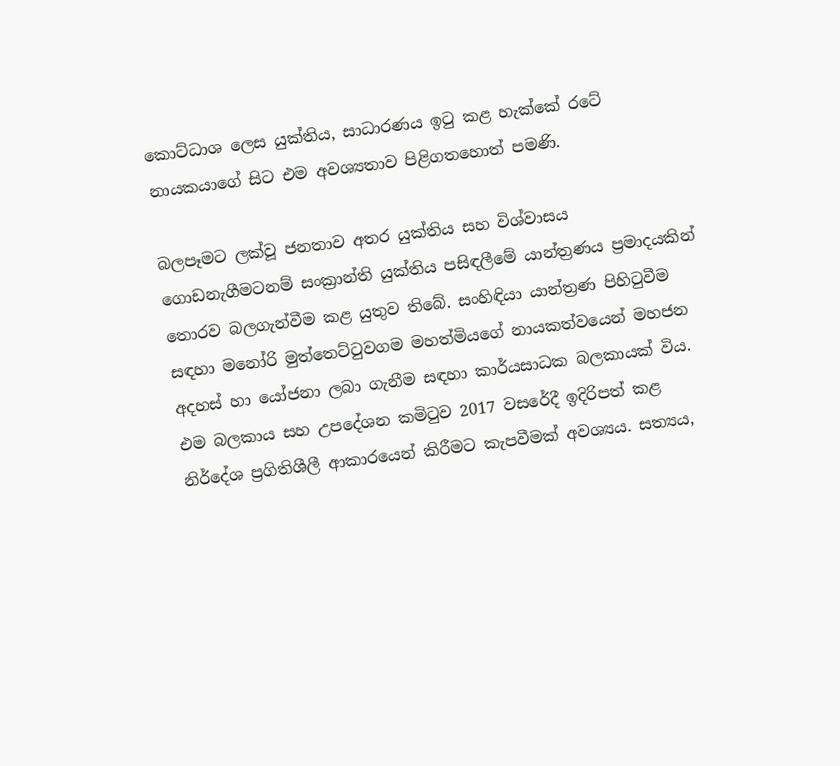කොට්ධාශ ලෙස යුක්තිය, සාධාරණය ඉටු කළ හැක්කේ රටේ නායකයාගේ සිට එම අවශ්‍යතාව පිළිගතහොත් පමණි.

බලපෑමට ලක්වූ ජනතාව අතර යුක්තිය සහ විශ්වාසය ගොඩනැගීමටනම් සංක්‍රාන්ති යුක්තිය පසිඳලීමේ යාන්ත්‍රණය ප්‍රමාදයකින් තොරව බලගැන්වීම කළ යුතුව තිබේ. සංහිඳියා යාන්ත්‍රණ පිහිටුවීම සඳහා මනෝරි මුත්තෙට්ටුවගම මහත්මියගේ නායකත්වයෙන් මහජන අදහස් හා යෝජනා ලබා ගැනීම සඳහා කාර්යසාධක බලකායක් විය. එම බලකාය සහ උපදේශන කමිටුව 2017 වසරේදී ඉදිරිපත් කළ නිර්දේශ ප්‍රගිතිශීලී ආකාරයෙන් කිරීමට කැපවීමක් අවශ්‍යය. සත්‍යය,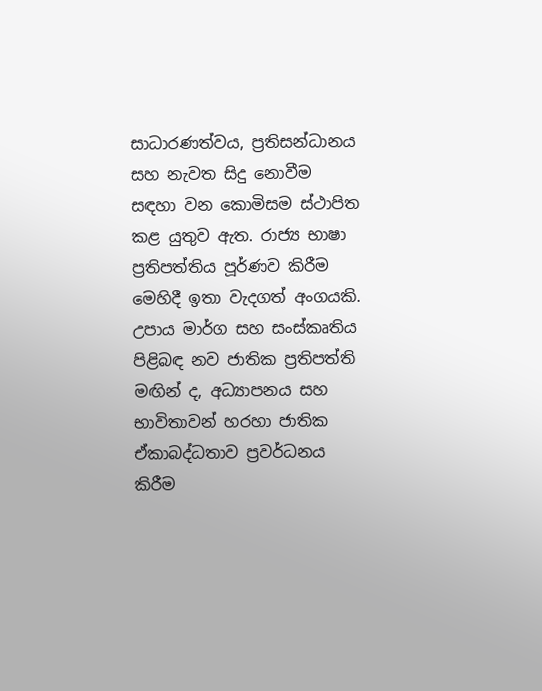සාධාරණත්වය, ප්‍රතිසන්ධානය සහ නැවත සිදු නොවීම සඳහා වන කොමිසම ස්ථාපිත කළ යුතුව ඇත. රාජ්‍ය භාෂා ප්‍රතිපත්තිය පූර්ණව කිරීම මෙහිදී ඉතා වැදගත් අංගයකි. උපාය මාර්ග සහ සංස්කෘතිය පිළිබඳ නව ජාතික ප්‍රතිපත්ති මඟින් ද, අධ්‍යාපනය සහ භාවිතාවන් හරහා ජාතික ඒකාබද්ධතාව ප්‍රවර්ධනය කිරීම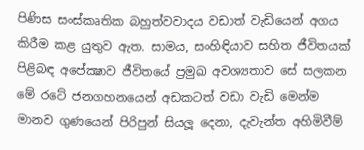පිණිස සංස්කෘතික බහුත්වවාදය වඩාත් වැඩියෙන් අගය කිරීම කළ යුතුව ඇත. සාමය, සංහිඳියාව සහිත ජීවිතයක් පිළිබඳ අපේක්‍ෂාව ජීවිතයේ ප්‍රමුඛ අවශ්‍යතාව සේ සලකන මේ රටේ ජනගහනයෙන් අඩකටත් වඩා වැඩි මෙන්ම මානව ගුණයෙන් පිරිපුන් සියලූ දෙනා, දැවැන්ත අහිමිවීම්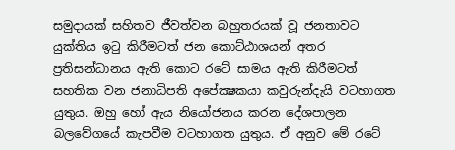සමුදායක් සහිතව ජීවත්වන බහුතරයක් වූ ජනතාවට යුක්තිය ඉටු කිරීමටත් ජන කොට්ඨාශයන් අතර ප්‍රතිසන්ධානය ඇති කොට රටේ සාමය ඇති කිරීමටත් සහතික වන ජනාධිපති අපේක්‍ෂකයා කවුරුන්දැයි වටහාගත යුතුය. ඔහු හෝ ඇය නියෝජනය කරන දේශපාලන බලවේගයේ කැපවීම වටහාගත යුතුය. ඒ අනුව මේ රටේ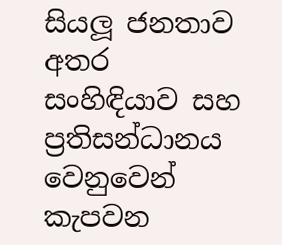සියලූ ජනතාව අතර සංහිඳියාව සහ ප්‍රතිසන්ධානය වෙනුවෙන් කැපවන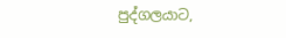පුද්ගලයාට,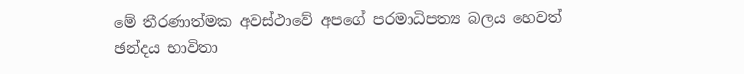මේ තීරණාත්මක අවස්ථාවේ අපගේ පරමාධිපත්‍ය බලය හෙවත් ඡන්දය භාවිතා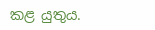කළ යුතුය.